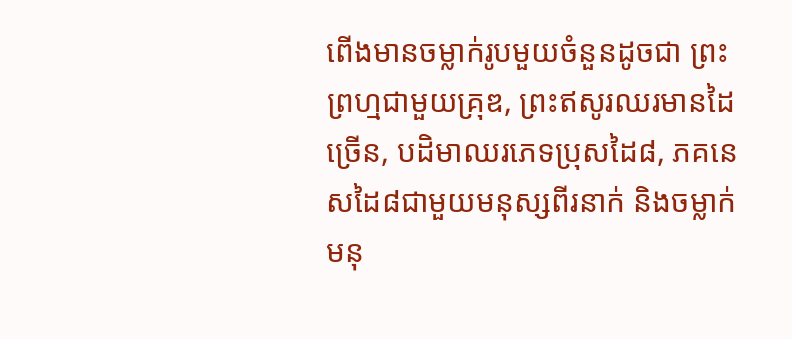ពើងមានចម្លាក់រូបមួយចំនួនដូចជា ព្រះព្រហ្មជាមួយគ្រុឌ, ព្រះឥសូរឈរមានដៃច្រើន, បដិមាឈរភេទប្រុសដៃ៨, ភគនេសដៃ៨ជាមួយមនុស្សពីរនាក់ និងចម្លាក់មនុ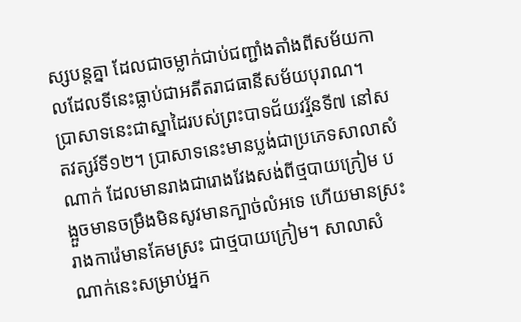ស្សបន្តគ្នា ដែលជាចម្លាក់ជាប់ជញ្ជាំងតាំងពីសម័យកាលដែលទីនេះធ្លាប់ជាអតីតរាជធានីសម័យបុរាណ។
ប្រាសាទនេះជាស្នាដៃរបស់ព្រះបាទជ័យវរ្ម័នទី៧ នៅសតវត្សរ៍ទី១២។ ប្រាសាទនេះមានប្លង់ជាប្រភេទសាលាសំណាក់ ដែលមានរាងជារោងវែងសង់ពីថ្មបាយក្រៀម បង្អួចមានចម្រឹងមិនសូវមានក្បាច់លំអទេ ហើយមានស្រះរាងការ៉េមានគែមស្រះ ជាថ្មបាយក្រៀម។ សាលាសំណាក់នេះសម្រាប់អ្នក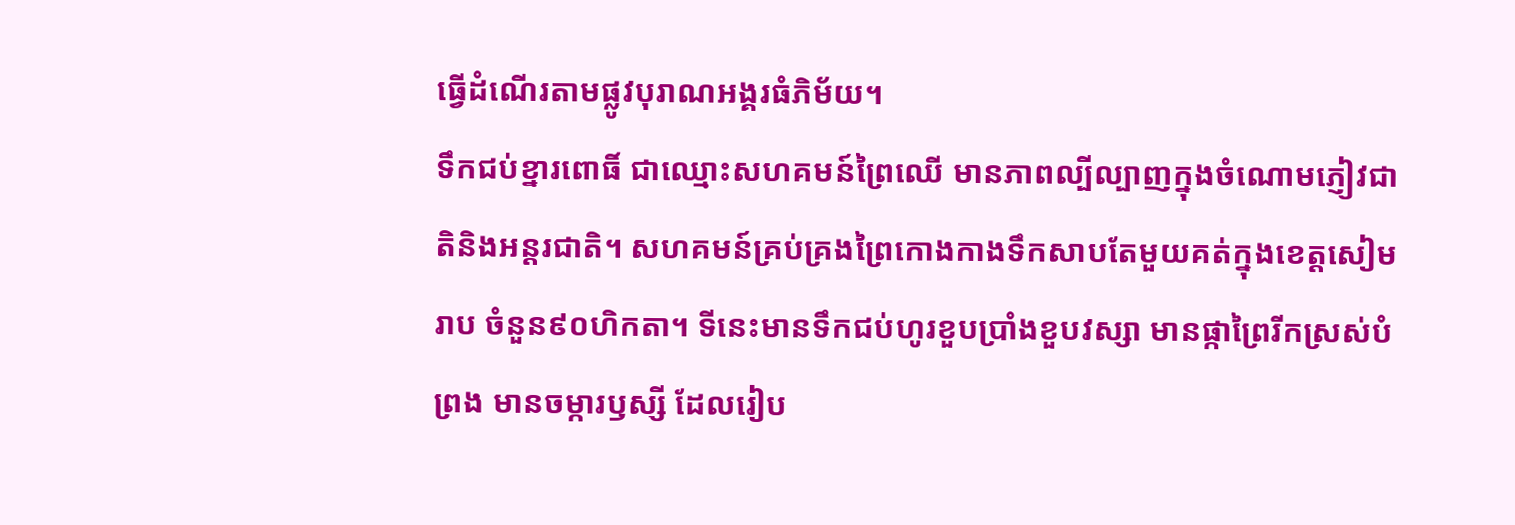ធ្វើដំណើរតាមផ្លូវបុរាណអង្គរធំភិម័យ។
ទឹកជប់ខ្នារពោធិ៍ ជាឈ្មោះសហគមន៍ព្រៃឈើ មានភាពល្បីល្បាញក្នុងចំណោមភ្ញៀវជាតិនិងឣន្តរជាតិ។ សហគមន៍គ្រប់គ្រងព្រៃកោងកាងទឹកសាបតែមួយគត់ក្នុងខេត្តសៀមរាប ចំនួន៩០ហិកតា។ ទីនេះមានទឹកជប់ហូរខួបប្រាំងខួបវស្សា មានផ្កាព្រៃរីកស្រស់បំព្រង មានចម្ការឫស្សី ដែលរៀប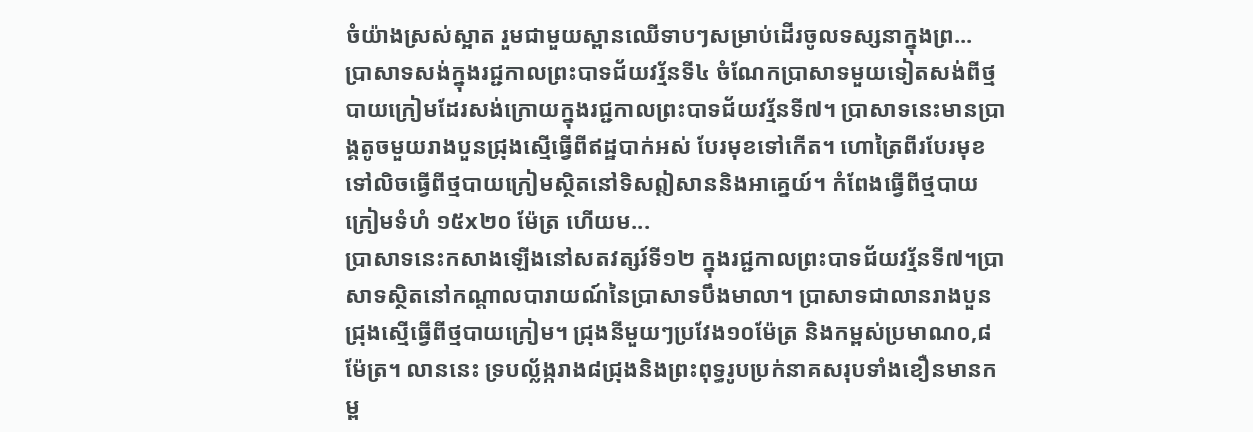ចំយ៉ាងស្រស់ស្អាត រួមជាមួយស្ពានឈើទាបៗសម្រាប់ដើរចូលទស្សនាក្នុងព្រ...
បា្រសាទសង់ក្នុងរជ្ជកាលព្រះបាទជ័យវរ្ម័នទី៤ ចំណែកប្រាសាទមួយទៀតសង់ពីថ្មបាយក្រៀមដែរសង់ក្រោយក្នុងរជ្ជកាលព្រះបាទជ័យវរ្ម័នទី៧។ ប្រាសាទនេះមានប្រាង្គតូចមួយរាងបួនជ្រុងស្មើធ្វើពីឥដ្ឋបាក់អស់ បែរមុខទៅកើត។ ហោត្រៃពីរបែរមុខទៅលិចធ្វើពីថ្មបាយក្រៀមស្ថិតនៅទិសឦសាននិងអាគ្នេយ៍។ កំពែងធ្វើពីថ្មបាយក្រៀមទំហំ ១៥x២០ ម៉ែត្រ ហើយម...
ប្រាសាទនេះកសាងឡើងនៅសតវត្សរ៍ទី១២ ក្នុងរជ្ជកាលព្រះបាទជ័យវរ្ម័នទី៧។ប្រាសាទស្ថិតនៅកណ្ដាលបារាយណ៍នៃប្រាសាទបឹងមាលា។ ប្រាសាទជាលានរាងបួនជ្រុងស្មើធ្វើពីថ្មបាយក្រៀម។ ជ្រុងនីមួយៗប្រវែង១០ម៉ែត្រ និងកម្ពស់ប្រមាណ០,៨ម៉ែត្រ។ លាននេះ ទ្របល្ល័ង្ករាង៨ជ្រុងនិងព្រះពុទ្ធរូបប្រក់នាគសរុបទាំងខឿនមានកម្ព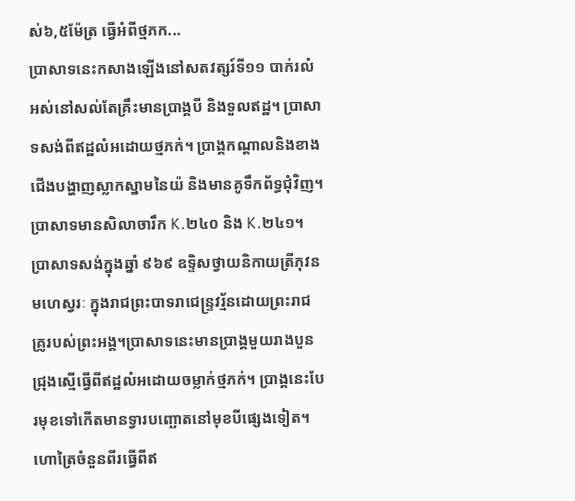ស់៦,៥ម៉ែត្រ ធ្វើអំពីថ្មភក...
ប្រាសាទនេះកសាងឡើងនៅសតវត្សរ៍ទី១១ បាក់រលំអស់នៅសល់តែគ្រឹះមានប្រាង្គបី និងទួលឥដ្ឋ។ ប្រាសាទសង់ពីឥដ្ឋលំអដោយថ្មភក់។ ប្រាង្គកណ្ដាលនិងខាងជើងបង្ហាញស្លាកស្នាមនៃយ៉ និងមានគូទឹកព័ទ្ធជុំវិញ។ ប្រាសាទមានសិលាចារឹក K.២៤០ និង K.២៤១។
ប្រាសាទសង់ក្នុងឆ្នាំ ៩៦៩ ឧទ្ទិសថ្វាយនិកាយត្រីភុវនមហេស្វរៈ ក្នុងរាជព្រះបាទរាជេន្ទ្រវរ្ម័នដោយព្រះរាជគ្រូរបស់ព្រះអង្គ។ប្រាសាទនេះមានប្រាង្គមួយរាងបួនជ្រុងស្មើធ្វើពីឥដ្ឋលំអដោយចម្លាក់ថ្មភក់។ ប្រាង្គនេះបែរមុខទៅកើតមានទ្វារបញ្ឆោតនៅមុខបីផ្សេងទៀត។ ហោត្រៃចំនួនពីរធ្វើពីឥ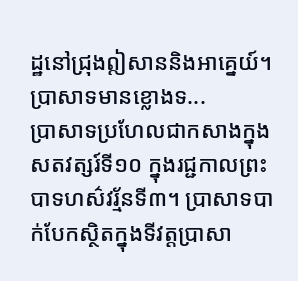ដ្ឋនៅជ្រុងឦសាននិងអាគ្នេយ៍។ ប្រាសាទមានខ្លោងទ...
ប្រាសាទប្រហែលជាកសាងក្នុងសតវត្សរ៍ទី១០ ក្នុងរជ្ជកាលព្រះបាទហស៌វរ្ម័នទី៣។ ប្រាសាទបាក់បែកស្ថិតក្នុងទីវត្តប្រាសា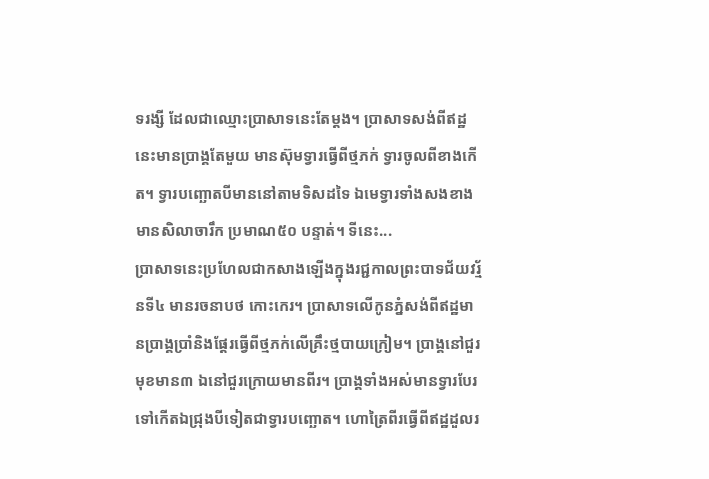ទរង្សី ដែលជាឈ្មោះប្រាសាទនេះតែម្ដង។ ប្រាសាទសង់ពីឥដ្ឋនេះមានប្រាង្គតែមួយ មានស៊ុមទ្វារធ្វើពីថ្មភក់ ទ្វារចូលពីខាងកើត។ ទ្វារបញ្ឆោតបីមាននៅតាមទិសដទៃ ឯមេទ្វារទាំងសងខាងមានសិលាចារឹក ប្រមាណ៥០ បន្ទាត់។ ទីនេះ...
ប្រាសាទនេះប្រហែលជាកសាងឡើងក្នុងរជ្ជកាលព្រះបាទជ័យវរ្ម័នទី៤ មានរចនាបថ កោះកេរ។ ប្រាសាទលើកូនភ្នំសង់ពីឥដ្ឋមានប្រាង្គប្រាំនិងផ្ដែរធ្វើពីថ្មភក់លើគ្រឹះថ្មបាយក្រៀម។ ប្រាង្គនៅជួរមុខមាន៣ ឯនៅជួរក្រោយមានពីរ។ ប្រាង្គទាំងអស់មានទ្វារបែរទៅកើតឯជ្រុងបីទៀតជាទ្វារបញ្ឆោត។ ហោត្រៃពីរធ្វើពីឥដ្ឋដួលរ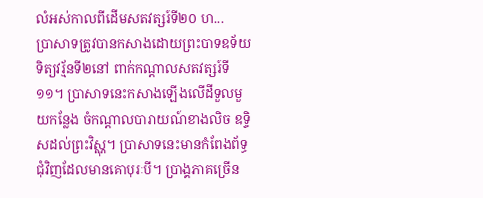លំអស់កាលពីដើមសតវត្សរ៍ទី២០ ហ...
ប្រាសាទត្រូវបានកសាងដោយព្រះបាទឧទ័យទិត្យវរ្ម័នទី២នៅ ពាក់កណ្ដាលសតវត្សរ៍ទី១១។ ប្រាសាទនេះកសាងឡើងលើដីទួលមួយកន្លែង ចំកណ្ដាលបារាយណ៍ខាងលិច ឧទ្ទិសដល់ព្រះវិស្ណុ។ ប្រាសាទនេះមានកំពែងព័ទ្ធជុំវិញដែលមានគោបុរៈបី។ ប្រាង្គភាគច្រើន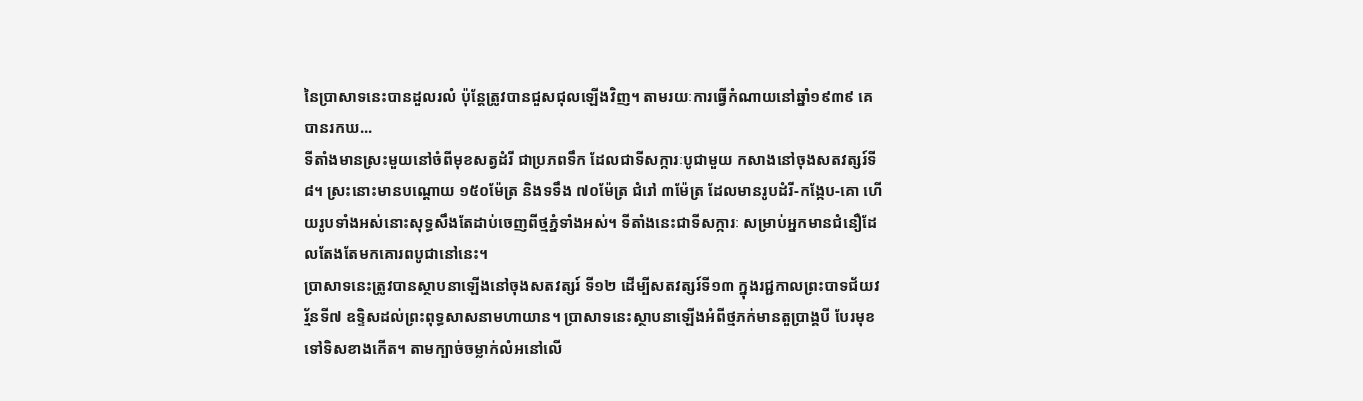នៃប្រាសាទនេះបានដួលរលំ ប៉ុន្តែត្រូវបានជួសជុលឡើងវិញ។ តាមរយៈការធ្វើកំណាយនៅឆ្នាំ១៩៣៩ គេបានរកឃ...
ទីតាំងមានស្រះមួយនៅចំពីមុខសត្វដំរី ជាប្រភពទឹក ដែលជាទីសក្ការៈបូជាមួយ កសាងនៅចុងសតវត្សរ៍ទី៨។ ស្រះនោះមានបណ្ដោយ ១៥០ម៉ែត្រ និងទទឹង ៧០ម៉ែត្រ ជំរៅ ៣ម៉ែត្រ ដែលមានរូបដំរី-កង្កែប-គោ ហើយរូបទាំងអស់នោះសុទ្ធសឹងតែដាប់ចេញពីថ្មភ្នំទាំងអស់។ ទីតាំងនេះជាទីសក្ការៈ សម្រាប់អ្នកមានជំនឿដែលតែងតែមកគោរពបូជានៅនេះ។
ប្រាសាទនេះត្រូវបានស្ថាបនាឡើងនៅចុងសតវត្សរ៍ ទី១២ ដើម្បីសតវត្សរ៍ទី១៣ ក្នុងរជ្ជកាលព្រះបាទជ័យវរ្ម័នទី៧ ឧទ្ទិសដល់ព្រះពុទ្ធសាសនាមហាយាន។ ប្រាសាទនេះស្ថាបនាឡើងអំពីថ្មភក់មានតួប្រាង្គបី បែរមុខទៅទិសខាងកើត។ តាមក្បាច់ចម្លាក់លំអនៅលើ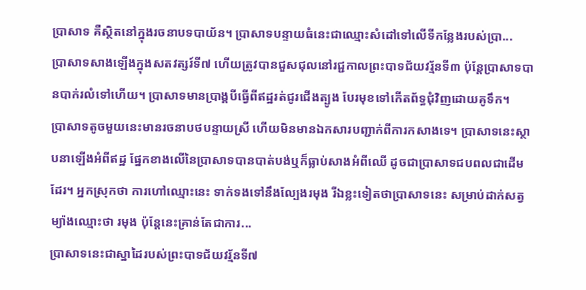ប្រាសាទ គឺស្ថិតនៅក្នុងរចនាបទបាយ័ន។ ប្រាសាទបន្ទាយធំនេះជាឈ្មោះសំដៅទៅលើទីកន្លែងរបស់ប្រា...
ប្រាសាទសាងឡើងក្នុងសតវត្សរ៍ទី៧ ហើយត្រូវបានជួសជុលនៅរជ្ជកាលព្រះបាទជ័យវរ្ម័នទី៣ ប៉ុន្តែប្រាសាទបានបាក់រលំទៅហើយ។ ប្រាសាទមានប្រាង្គបីធ្វើពីឥដ្ឋរត់ជូរជើងត្បូង បែរមុខទៅកើតព័ទ្ធជុំវិញដោយគូទឹក។
ប្រាសាទតូចមួយនេះមានរចនាបថបន្ទាយស្រី ហើយមិនមានឯកសារបញ្ជាក់ពីការកសាងទេ។ ប្រាសាទនេះស្ថាបនាឡើងអំពីឥដ្ឋ ផ្នែកខាងលើនៃប្រាសាទបានបាត់បង់ឬក៏ធ្លាប់សាងអំពីឈើ ដូចជាប្រាសាទជបពលជាដើមដែរ។ អ្នកស្រុកថា ការហៅឈ្មោះនេះ ទាក់ទងទៅនឹងល្បែងរមុង រីឯខ្លះទៀតថាប្រាសាទនេះ សម្រាប់ដាក់សត្វម្យ៉ាងឈ្មោះថា រមុង ប៉ុន្តែនេះគ្រាន់តែជាការ...
ប្រាសាទនេះជាស្នាដៃរបស់ព្រះបាទជ័យវរ្ម័នទី៧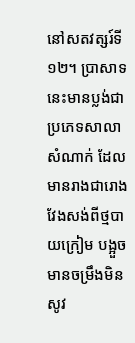នៅសតវត្សរ៍ទី១២។ ប្រាសាទនេះមានប្លង់ជាប្រភេទសាលាសំណាក់ ដែលមានរាងជារោងវែងសង់ពីថ្មបាយក្រៀម បង្អួចមានចម្រឹងមិនសូវ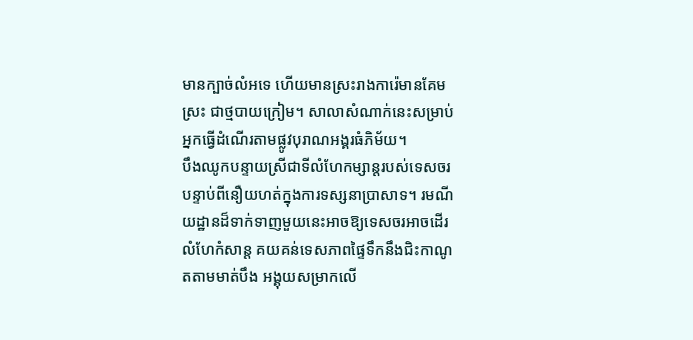មានក្បាច់លំអទេ ហើយមានស្រះរាងការ៉េមានគែមស្រះ ជាថ្មបាយក្រៀម។ សាលាសំណាក់នេះសម្រាប់អ្នកធ្វើដំណើរតាមផ្លូវបុរាណអង្គរធំភិម័យ។
បឹងឈូកបន្ទាយស្រីជាទីលំហែកម្សាន្តរបស់ទេសចរបន្ទាប់ពីនឿយហត់ក្នុងការទស្សនាប្រាសាទ។ រមណីយដ្ឋានដ៏ទាក់ទាញមួយនេះអាចឱ្យទេសចរអាចដើរលំហែកំសាន្ត គយគន់ទេសភាពផ្ទៃទឹកនឹងជិះកាណូតតាមមាត់បឹង អង្គុយសម្រាកលើ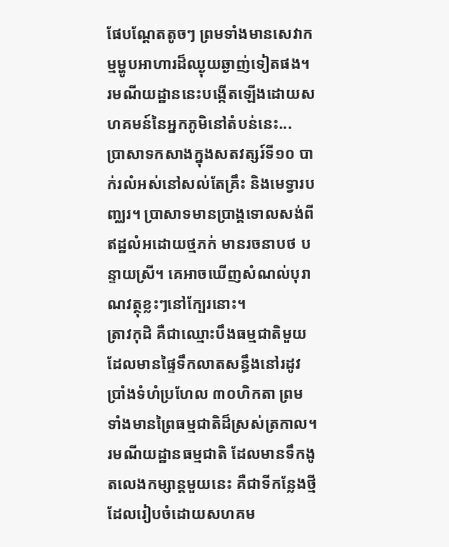ផែបណ្ដែតតូចៗ ព្រមទាំងមានសេវាកម្មម្ហូបអាហារដ៏ឈ្ងុយឆ្ងាញ់ទៀតផង។ រមណីយដ្ឋាននេះបង្កើតឡើងដោយសហគមន៍នៃអ្នកភូមិនៅតំបន់នេះ...
ប្រាសាទកសាងក្នុងសតវត្សរ៍ទី១០ បាក់រលំអស់នៅសល់តែគ្រឹះ និងមេទ្វារបញ្ឈរ។ ប្រាសាទមានប្រាង្គទោលសង់ពីឥដ្ឋលំអដោយថ្មភក់ មានរចនាបថ បន្ទាយស្រី។ គេអាចឃើញសំណល់បុរាណវត្ថុខ្លះៗនៅក្បែរនោះ។
ត្រាវកុដិ គឺជាឈ្មោះបឹងធម្មជាតិមួយដែលមានផ្ទៃទឹកលាតសន្ធឹងនៅរដូវប្រាំងទំហំប្រហែល ៣០ហិកតា ព្រមទាំងមានព្រៃធម្មជាតិដ៏ស្រស់ត្រកាល។ រមណីយដ្ឋានធម្មជាតិ ដែលមានទឹកងូតលេងកម្សាន្តមួយនេះ គឺជាទីកន្លែងថ្មីដែលរៀបចំដោយសហគម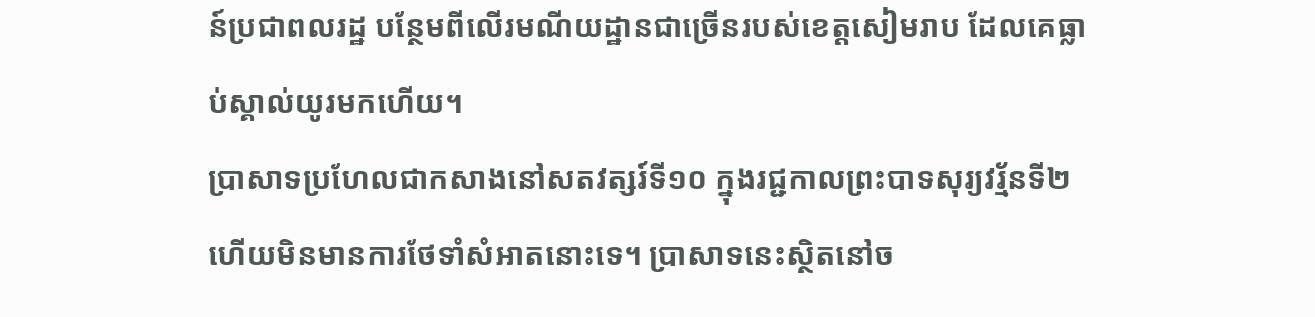ន៍ប្រជាពលរដ្ឋ បន្ថែមពីលើរមណីយដ្ឋានជាច្រើនរបស់ខេត្តសៀមរាប ដែលគេធ្លាប់ស្គាល់យូរមកហើយ។
ប្រាសាទប្រហែលជាកសាងនៅសតវត្សរ៍ទី១០ ក្នុងរជ្ជកាលព្រះបាទសុរ្យវរ្ម័នទី២ ហើយមិនមានការថែទាំសំអាតនោះទេ។ ប្រាសាទនេះស្ថិតនៅច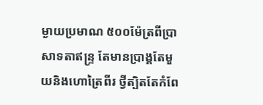ម្ងាយប្រមាណ ៥០០ម៉ែត្រពីប្រាសាទតាឥន្ទ្រ តែមានប្រាង្គតែមួយនិងហោត្រៃពីរ ថ្វីត្បិតតែកំពែ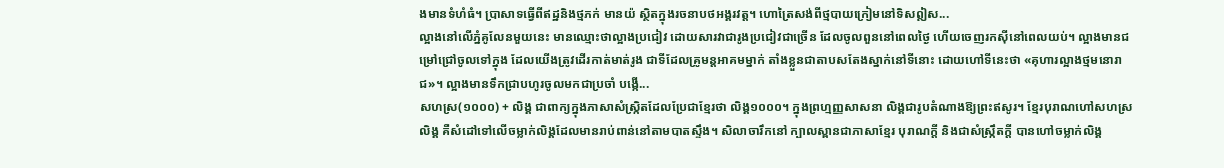ងមានទំហំធំ។ ប្រាសាទធ្វើពីឥដ្ឋនិងថ្មភក់ មានយ៉ ស្ថិតក្នុងរចនាបថអង្គរវត្ត។ ហោត្រៃសង់ពីថ្មបាយក្រៀមនៅទិសឦស...
ល្អាងនៅលើភ្នំគូលែនមួយនេះ មានឈ្មោះថាល្អាងប្រជៀវ ដោយសារវាជារូងប្រជៀវជាច្រើន ដែលចូលពួននៅពេលថ្ងៃ ហើយចេញរកស៊ីនៅពេលយប់។ ល្អាងមានជម្រៅជ្រៅចូលទៅក្នុង ដែលយើងត្រូវដើរកាត់មាត់រូង ជាទីដែលគ្រូមន្តអាគមម្នាក់ តាំងខ្លួនជាតាបសតែងស្នាក់នៅទីនោះ ដោយហៅទីនេះថា «គុហារល្អាងថ្មមនោរាជ»។ ល្អាងមានទឹកជ្រាបហូរចូលមកជាប្រចាំ បង្កើ...
សហស្រ(១០០០) + លិង្គ ជាពាក្យក្នុងភាសាសំស្ក្រិតដែលប្រែជាខ្មែរថា លិង្គ១០០០។ ក្នុងព្រហ្មញ្ញសាសនា លិង្គជារូបតំណាងឱ្យព្រះឥសូរ។ ខ្មែរបុរាណហៅសហស្រលិង្គ គឺសំដៅទៅលើចម្លាក់លិង្គដែលមានរាប់ពាន់នៅតាមបាតស្ទឹង។ សិលាចារឹកនៅ ក្បាលស្ពានជាភាសាខ្មែរ បុរាណក្ដី និងជាសំស្ក្រឹតក្ដី បានហៅចម្លាក់លិង្គ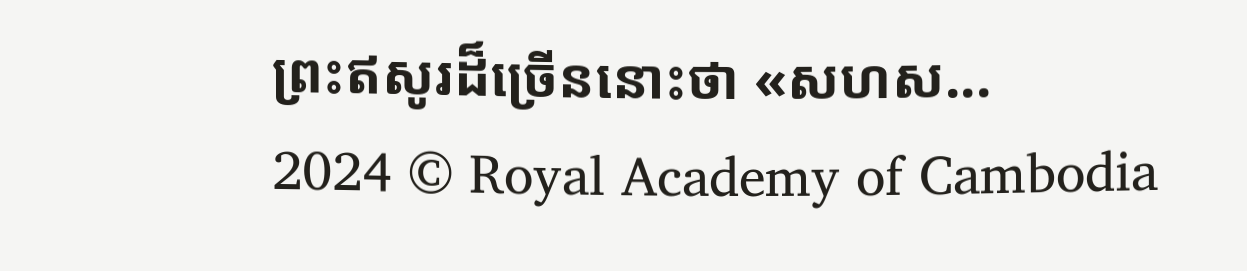ព្រះឥសូរដ៏ច្រើននោះថា «សហស...
2024 © Royal Academy of Cambodia